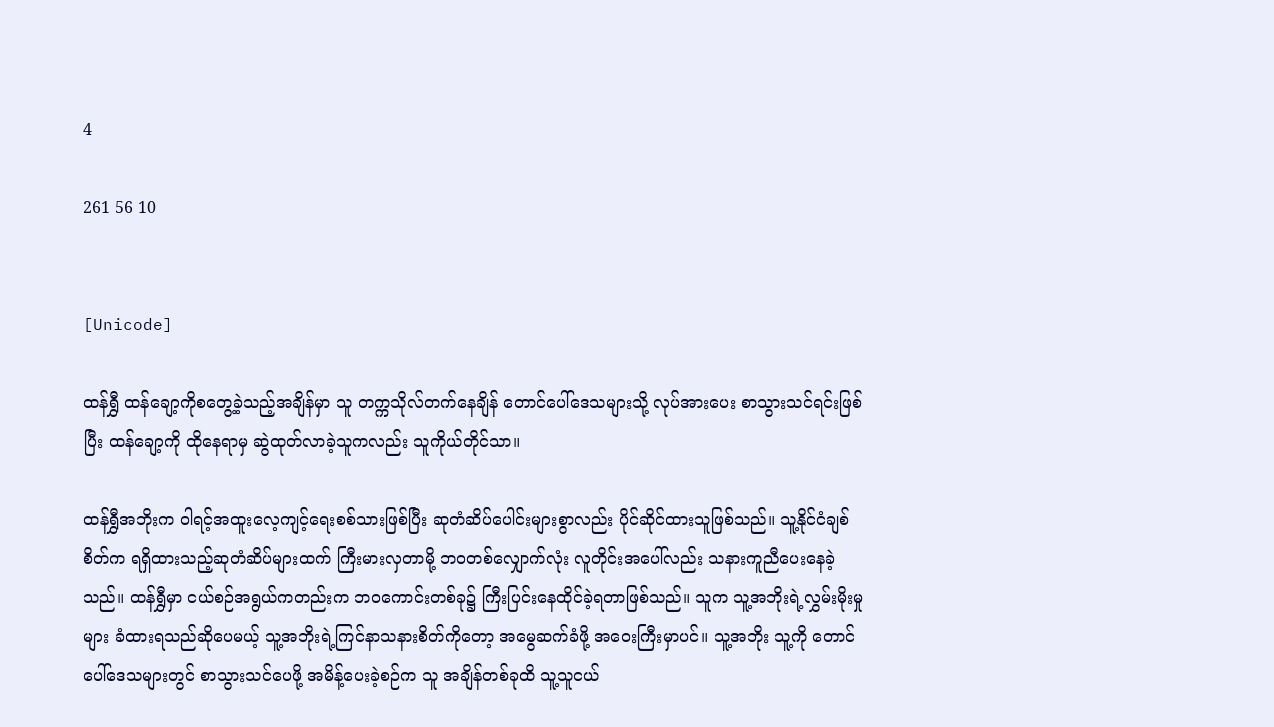4

261 56 10


[Unicode]

ထန်ရွှီ ထန်ချော့ကိုစတွေ့ခဲ့သည့်အချိန်မှာ သူ တက္ကသိုလ်တက်နေချိန် တောင်ပေါ်ဒေသများသို့ လုပ်အားပေး စာသွားသင်ရင်းဖြစ်ပြီး ထန်ချော့ကို ထိုနေရာမှ ဆွဲထုတ်လာခဲ့သူကလည်း သူကိုယ်တိုင်သာ။

ထန်ရွှီအဘိုးက ဝါရင့်အထူးလေ့ကျင့်ရေးစစ်သားဖြစ်ပြီး ဆုတံဆိပ်ပေါင်းများစွာလည်း ပိုင်ဆိုင်ထားသူဖြစ်သည်။ သူ့နိုင်ငံချစ်စိတ်က ရရှိထားသည့်ဆုတံဆိပ်များထက် ကြီးမားလှတာမို့ ဘဝတစ်လျှောက်လုံး လူတိုင်းအပေါ်လည်း သနားကူညီပေးနေခဲ့သည်။ ထန်ရွှီမှာ ငယ်စဉ်အရွယ်ကတည်းက ဘဝကောင်းတစ်ခု၌ ကြီးပြင်းနေထိုင်ခဲ့ရတာဖြစ်သည်။ သူက သူ့အဘိုးရဲ့လွှမ်းမိုးမှုများ ခံထားရသည်ဆိုပေမယ့် သူ့အဘိုးရဲ့ကြင်နာသနားစိတ်ကိုတော့ အမွေဆက်ခံဖို့ အဝေးကြီးမှာပင်။ သူ့အဘိုး သူ့ကို တောင်ပေါ်ဒေသများတွင် စာသွားသင်ပေဖို့ အမိန့်ပေးခဲ့စဉ်က သူ အချိန်တစ်ခုထိ သူ့သူငယ်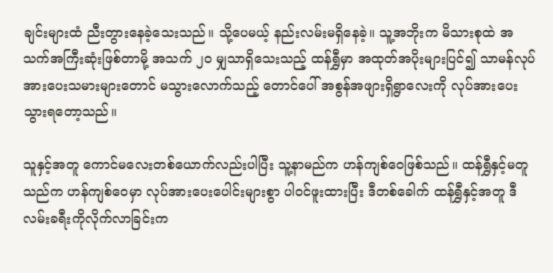ချင်းများထံ ညီးတွားနေခဲ့သေးသည်။ သို့ပေမယ့် နည်းလမ်းမရှိနေခဲ့။ သူ့အဘိုးက မိသားစုထဲ အသက်အကြီးဆုံးဖြစ်တာမို့ အသက် ၂၀ မျှသာရှိသေးသည့် ထန်ရွှီမှာ အထုတ်အပိုးများပြင်၍ သာမန်လုပ်အားပေးသမားများတောင် မသွားလောက်သည့် တောင်ပေါ် အစွန်အဖျားရှိရွာလေးကို လုပ်အားပေးသွားရတော့သည်။

သူနှင့်အတူ ကောင်မလေးတစ်ယောက်လည်းပါပြီး သူ့နာမည်က ဟန်ကျစ်ဝေဖြစ်သည်။ ထန်ရွှီနှင့်မတူသည်က ဟန်ကျစ်ဝေမှာ လုပ်အားပေးပေါင်းများစွာ ပါဝင်ဖူးထားပြီး ဒီတစ်ခေါက် ထန်ရွှီနှင့်အတူ ဒီလမ်းခရီးကိုလိုက်လာခြင်းက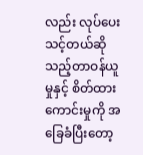လည်း လုပ်ပေးသင့်တယ်ဆိုသည့်တာဝန်ယူမှုနှင့် စိတ်ထားကောင်းမှုကို အခြေခံပြီးတော့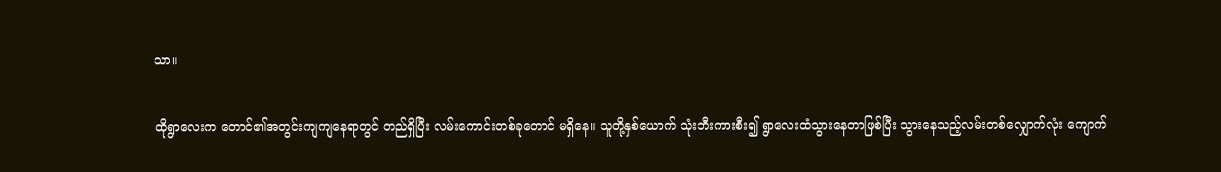သာ။

ထိုရွာလေးက တောင်၏အတွင်းကျကျနေရာတွင် တည်ရှိပြီး လမ်းကောင်းတစ်ခုတောင် မရှိနေ။ သူတို့နှစ်ယောက် သုံးဘီးကားစီး၍ ရွာလေးထံသွားနေတာဖြစ်ပြီး သွားနေသည့်လမ်းတစ်လျှောက်လုံး ကျောက်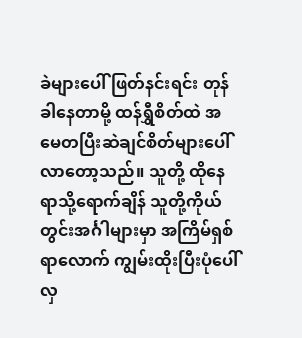ခဲများပေါ် ဖြတ်နင်းရင်း တုန်ခါနေတာမို့ ထန်ရွှီစိတ်ထဲ အမေတပြီးဆဲချင်စိတ်များပေါ်လာတော့သည်။ သူတို့ ထိုနေရာသို့ရောက်ချိန် သူတို့ကိုယ်တွင်းအင်္ဂါများမှာ အကြိမ်ရှစ်ရာလောက် ကျွမ်းထိုးပြီးပုံပေါ်လှ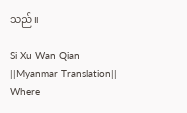သည်။

Si Xu Wan Qian ||Myanmar Translation|| Where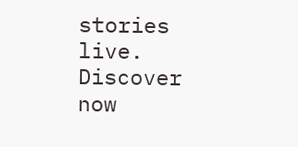stories live. Discover now